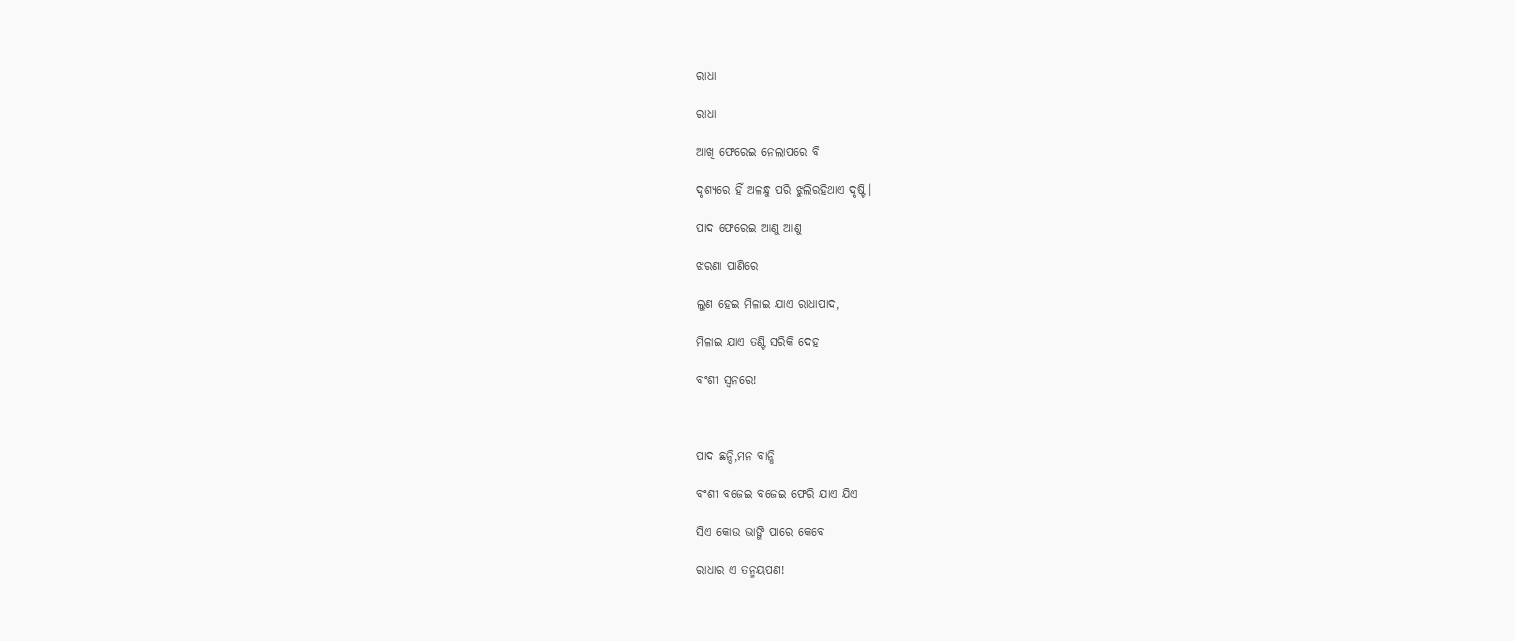ରାଧା

ରାଧା

ଆଖି ଫେରେଇ ନେଲାପରେ ବି

ଦୃଶ୍ୟରେ ହିଁ ଅଳନ୍ଧୁ ପରି ଝୁଲିରହିଥାଏ ଦୃଷ୍ଟି।

ପାଦ ଫେରେଇ ଆଣୁ ଆଣୁ

ଝରଣା ପାଣିରେ

ଲୁଣ ହେଇ ମିଳାଇ ଯାଏ ରାଧାପାଦ,

ମିଳାଇ ଯାଏ ତଣ୍ଟି ସରିକି ଦେହ

ବଂଶୀ ସ୍ୱନରେ!



ପାଦ ଛନ୍ଦି,ମନ ବାନ୍ଧି

ବଂଶୀ ବଜେଇ ବଜେଇ ଫେରି ଯାଏ ଯିଏ

ସିଏ କୋଉ ଭାଙ୍ଗି ପାରେ କେବେ

ରାଧାର ଏ ତନ୍ମୟପଣ!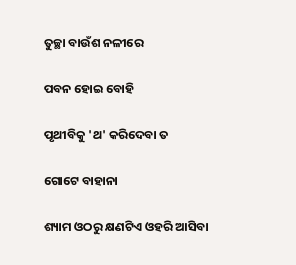ତୁଚ୍ଛା ବାଉଁଶ ନଳୀରେ

ପବନ ହୋଇ ବୋହି

ପୃଥୀବିକୁ 'ଥ' କରିଦେବା ତ

ଗୋଟେ ବାହାନା

ଶ୍ୟାମ ଓଠରୁ କ୍ଷଣଟିଏ ଓହରି ଆସିବା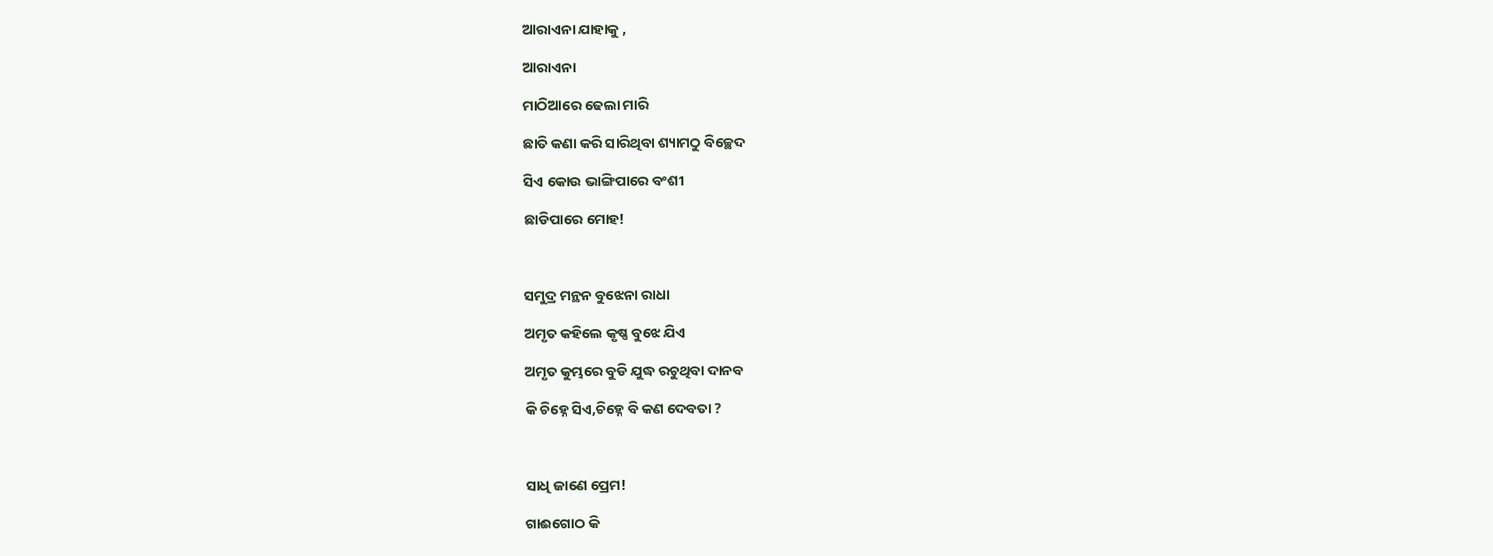ଆରାଏନା ଯାହାକୁ ,

ଆରାଏନା

ମାଠିଆରେ ଢେଲା ମାରି

ଛାତି କଣା କରି ସାରିଥିବା ଶ୍ୟାମଠୁ ବିଚ୍ଛେଦ

ସିଏ କୋଉ ଭାଙ୍ଗିପାରେ ବଂଶୀ

ଛାଡିପାରେ ମୋହ!



ସମୁଦ୍ର ମନ୍ଥନ ବୁଝେନା ରାଧା

ଅମୃତ କହିଲେ କୃଷ୍ଣ ବୁଝେ ଯିଏ

ଅମୃତ କୁମ୍ଭରେ ବୁଡି ଯୁଦ୍ଧ ରଚୁଥିବା ଦାନବ

କି ଚିହ୍ନେ ସିଏ,ଚିହ୍ନେ ବି କଣ ଦେବତା ?



ସାଧି ଜାଣେ ପ୍ରେମ!

ଗାଈଗୋଠ କି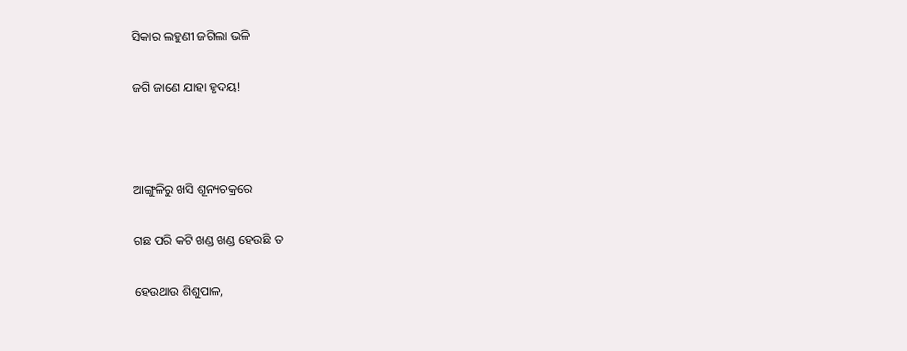ସିକାର ଲହୁଣୀ ଜଗିଲା ଭଳି

ଜଗି ଜାଣେ ଯାହା ହୃଦୟ!



ଆଙ୍ଗୁଳିରୁ ଖସି ଶୂନ୍ୟଚକ୍ରରେ

ଗଛ ପରି କଟି ଖଣ୍ଡ ଖଣ୍ଡ ହେଉଛି ତ

ହେଉଥାଉ ଶିଶୁପାଳ,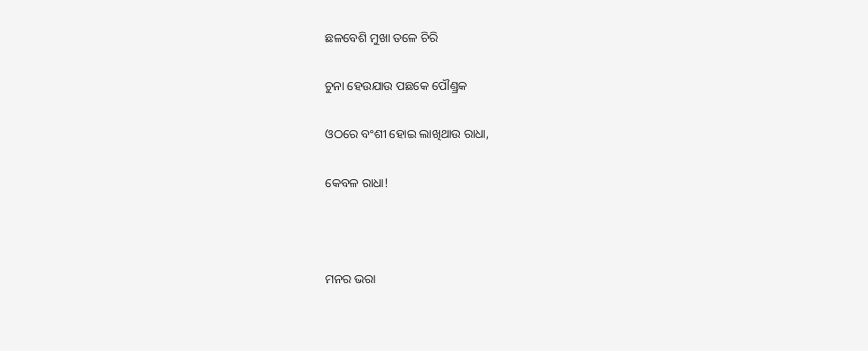ଛଳବେଶି ମୁଖା ତଳେ ଚିରି

ଚୁନା ହେଉଯାଉ ପଛକେ ପୌଣ୍ଡ୍ରକ

ଓଠରେ ବଂଶୀ ହୋଇ ଲାଖିଥାଉ ରାଧା,

କେବଳ ରାଧା!



ମନର ଭରା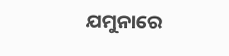ଯମୁନାରେ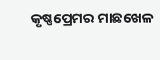କୃଷ୍ଣପ୍ରେମର ମାଛଖେଳ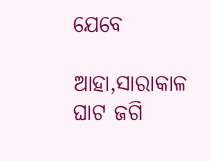ଯେବେ

ଆହା,ସାରାକାଳ ଘାଟ ଜଗି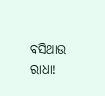ବସିଥାଉ ରାଧା!